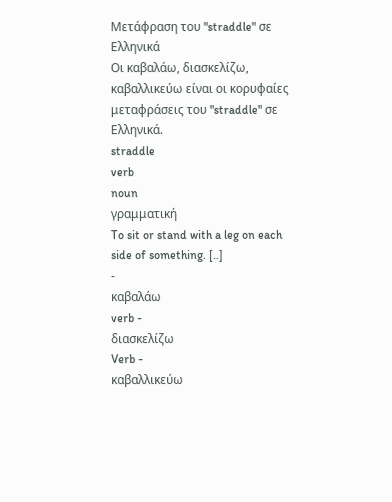Μετάφραση του "straddle" σε Ελληνικά
Οι καβαλάω, διασκελίζω, καβαλλικεύω είναι οι κορυφαίες μεταφράσεις του "straddle" σε Ελληνικά.
straddle
verb
noun
γραμματική
To sit or stand with a leg on each side of something. [..]
-
καβαλάω
verb -
διασκελίζω
Verb -
καβαλλικεύω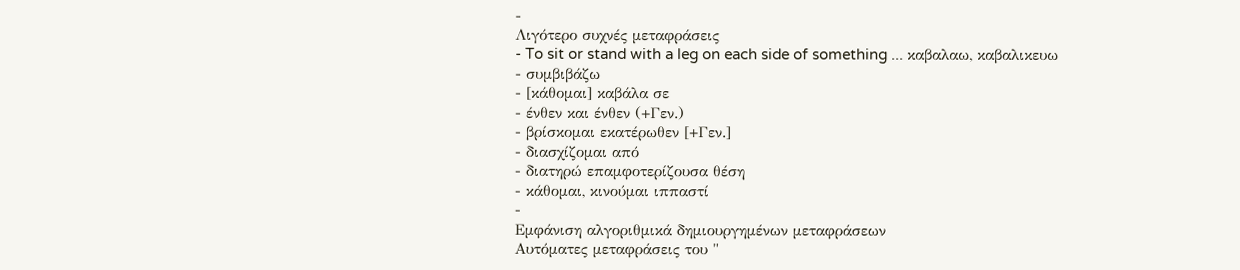-
Λιγότερο συχνές μεταφράσεις
- To sit or stand with a leg on each side of something ... καβαλαω, καβαλικευω
- συμβιβάζω
- [κάθομαι] καβάλα σε
- ένθεν και ένθεν (+Γεν.)
- βρίσκομαι εκατέρωθεν [+Γεν.]
- διασχίζομαι από
- διατηρώ επαμφοτερίζουσα θέση
- κάθομαι, κινούμαι ιππαστί
-
Εμφάνιση αλγοριθμικά δημιουργημένων μεταφράσεων
Αυτόματες μεταφράσεις του "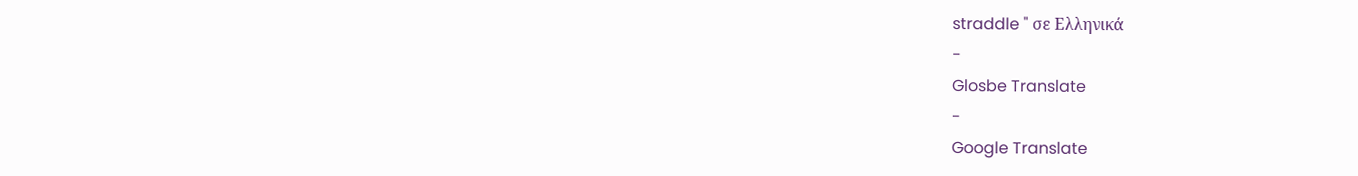straddle " σε Ελληνικά
-
Glosbe Translate
-
Google Translate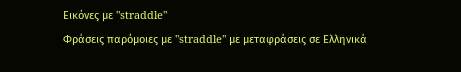Εικόνες με "straddle"
Φράσεις παρόμοιες με "straddle" με μεταφράσεις σε Ελληνικά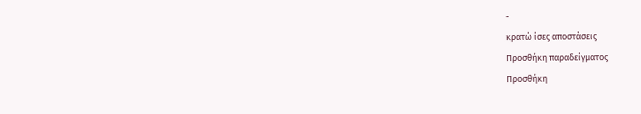-
κρατώ ίσες αποστάσεις
Προσθήκη παραδείγματος
Προσθήκη